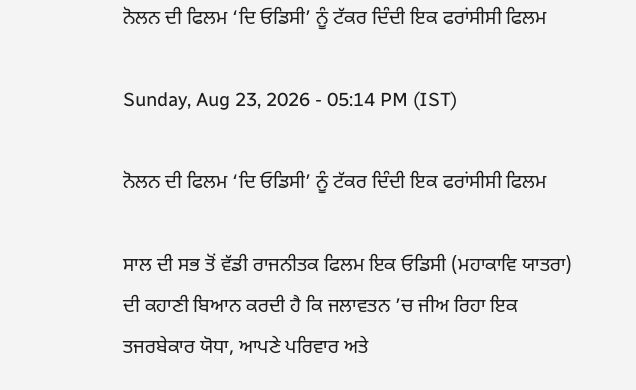ਨੋਲਨ ਦੀ ਫਿਲਮ ‘ਦਿ ਓਡਿਸੀ’ ਨੂੰ ਟੱਕਰ ਦਿੰਦੀ ਇਕ ਫਰਾਂਸੀਸੀ ਫਿਲਮ

Sunday, Aug 23, 2026 - 05:14 PM (IST)

ਨੋਲਨ ਦੀ ਫਿਲਮ ‘ਦਿ ਓਡਿਸੀ’ ਨੂੰ ਟੱਕਰ ਦਿੰਦੀ ਇਕ ਫਰਾਂਸੀਸੀ ਫਿਲਮ

ਸਾਲ ਦੀ ਸਭ ਤੋਂ ਵੱਡੀ ਰਾਜਨੀਤਕ ਫਿਲਮ ਇਕ ਓਡਿਸੀ (ਮਹਾਕਾਵਿ ਯਾਤਰਾ) ਦੀ ਕਹਾਣੀ ਬਿਆਨ ਕਰਦੀ ਹੈ ਕਿ ਜਲਾਵਤਨ ’ਚ ਜੀਅ ਰਿਹਾ ਇਕ ਤਜਰਬੇਕਾਰ ਯੋਧਾ, ਆਪਣੇ ਪਰਿਵਾਰ ਅਤੇ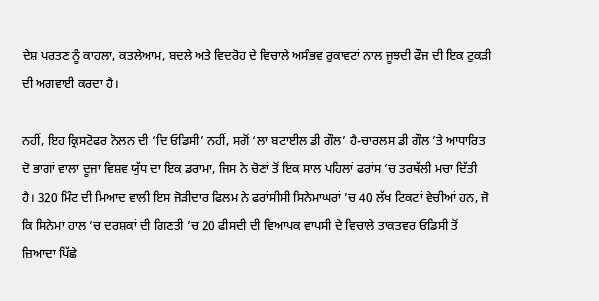ਦੇਸ਼ ਪਰਤਣ ਨੂੰ ਕਾਹਲਾ, ਕਤਲੇਆਮ, ਬਦਲੇ ਅਤੇ ਵਿਦਰੋਹ ਦੇ ਵਿਚਾਲੇ ਅਸੰਭਵ ਰੁਕਾਵਟਾਂ ਨਾਲ ਜੂਝਦੀ ਫੌਜ ਦੀ ਇਕ ਟੁਕੜੀ ਦੀ ਅਗਵਾਈ ਕਰਦਾ ਹੈ।

ਨਹੀਂ, ਇਹ ਕ੍ਰਿਸਟੋਫਰ ਨੋਲਨ ਦੀ ‘ਦਿ ਓਡਿਸੀ’ ਨਹੀਂ, ਸਗੋਂ ‘ਲਾ ਬਟਾਈਲ ਡੀ ਗੌਲ’ ਹੈ-ਚਾਰਲਸ ਡੀ ਗੌਲ ’ਤੇ ਆਧਾਰਿਤ ਦੋ ਭਾਗਾਂ ਵਾਲਾ ਦੂਜਾ ਵਿਸ਼ਵ ਯੁੱਧ ਦਾ ਇਕ ਡਰਾਮਾ, ਜਿਸ ਨੇ ਚੋਣਾਂ ਤੋਂ ਇਕ ਸਾਲ ਪਹਿਲਾਂ ਫਰਾਂਸ ’ਚ ਤਰਥੱਲੀ ਮਚਾ ਦਿੱਤੀ ਹੈ। 320 ਮਿੰਟ ਦੀ ਮਿਆਦ ਵਾਲੀ ਇਸ ਜੋੜੀਦਾਰ ਫਿਲਮ ਨੇ ਫਰਾਂਸੀਸੀ ਸਿਨੇਮਾਘਰਾਂ ’ਚ 40 ਲੱਖ ਟਿਕਟਾਂ ਵੇਚੀਆਂ ਹਨ, ਜੋ ਕਿ ਸਿਨੇਮਾ ਹਾਲ ’ਚ ਦਰਸ਼ਕਾਂ ਦੀ ਗਿਣਤੀ ’ਚ 20 ਫੀਸਦੀ ਦੀ ਵਿਆਪਕ ਵਾਪਸੀ ਦੇ ਵਿਚਾਲੇ ਤਾਕਤਵਰ ਓਡਿਸੀ ਤੋਂ ਜ਼ਿਆਦਾ ਪਿੱਛੇ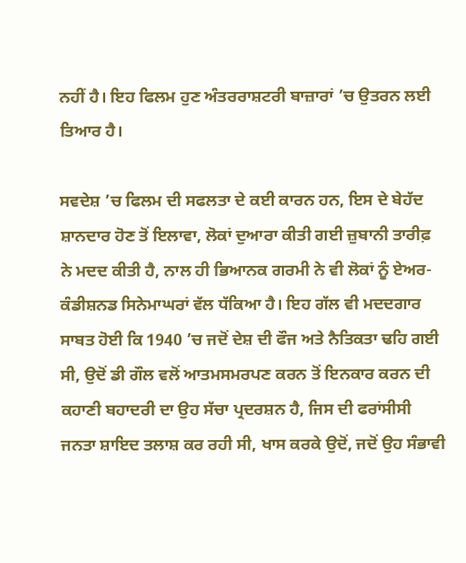ਨਹੀਂ ਹੈ। ਇਹ ਫਿਲਮ ਹੁਣ ਅੰਤਰਰਾਸ਼ਟਰੀ ਬਾਜ਼ਾਰਾਂ ’ਚ ਉਤਰਨ ਲਈ ਤਿਆਰ ਹੈ।

ਸਵਦੇਸ਼ ’ਚ ਫਿਲਮ ਦੀ ਸਫਲਤਾ ਦੇ ਕਈ ਕਾਰਨ ਹਨ, ਇਸ ਦੇ ਬੇਹੱਦ ਸ਼ਾਨਦਾਰ ਹੋਣ ਤੋਂ ਇਲਾਵਾ, ਲੋਕਾਂ ਦੁਆਰਾ ਕੀਤੀ ਗਈ ਜ਼ੁਬਾਨੀ ਤਾਰੀਫ਼ ਨੇ ਮਦਦ ਕੀਤੀ ਹੈ, ਨਾਲ ਹੀ ਭਿਆਨਕ ਗਰਮੀ ਨੇ ਵੀ ਲੋਕਾਂ ਨੂੰ ਏਅਰ-ਕੰਡੀਸ਼ਨਡ ਸਿਨੇਮਾਘਰਾਂ ਵੱਲ ਧੱਕਿਆ ਹੈ। ਇਹ ਗੱਲ ਵੀ ਮਦਦਗਾਰ ਸਾਬਤ ਹੋਈ ਕਿ 1940 ’ਚ ਜਦੋਂ ਦੇਸ਼ ਦੀ ਫੌਜ ਅਤੇ ਨੈਤਿਕਤਾ ਢਹਿ ਗਈ ਸੀ, ਉਦੋਂ ਡੀ ਗੌਲ ਵਲੋਂ ਆਤਮਸਮਰਪਣ ਕਰਨ ਤੋਂ ਇਨਕਾਰ ਕਰਨ ਦੀ ਕਹਾਣੀ ਬਹਾਦਰੀ ਦਾ ਉਹ ਸੱਚਾ ਪ੍ਰਦਰਸ਼ਨ ਹੈ, ਜਿਸ ਦੀ ਫਰਾਂਸੀਸੀ ਜਨਤਾ ਸ਼ਾਇਦ ਤਲਾਸ਼ ਕਰ ਰਹੀ ਸੀ, ਖਾਸ ਕਰਕੇ ਉਦੋਂ, ਜਦੋਂ ਉਹ ਸੰਭਾਵੀ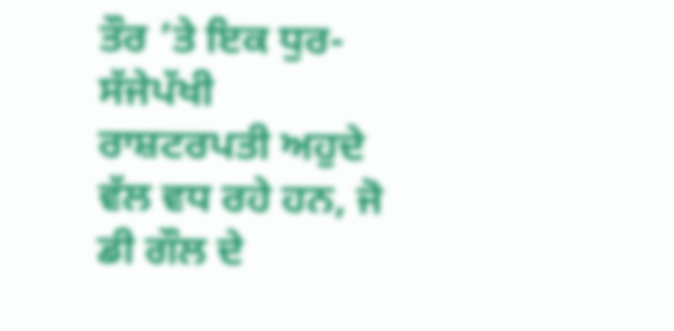ਤੌਰ ’ਤੇ ਇਕ ਧੁਰ-ਸੱਜੇਪੱਖੀ ਰਾਸ਼ਟਰਪਤੀ ਅਹੁਦੇ ਵੱਲ ਵਧ ਰਹੇ ਹਨ, ਜੋ ਡੀ ਗੌਲ ਦੇ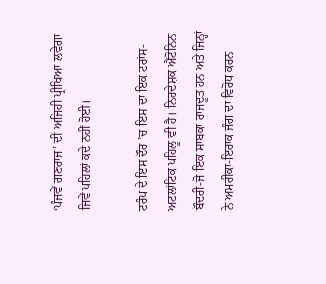‘ਪੰਜਵੇਂ ਗਣਰਾਜ’ ਦੀ ਅਜਿਹੀ ਪ੍ਰੀਖਿਆ ਲਵੇਗਾ ਜਿਵੇਂ ਪਹਿਲਾਂ ਕਦੇ ਨਹੀਂ ਹੋਈ।

ਟਰੰਪ ਦੇ ਇਸ ਦੌਰ ’ਚ ਇਸ ਦਾ ਇਕ ਟਰਾਂਸ-ਅਟਲਾਂਟਿਕ ਪਹਿਲੂ ਵੀ ਹੈ। ਨਿਰਦੇਸ਼ਕ ਐਂਟੋਨਿਨ ਬੌਦਰੀ-ਜੋ ਇਕ ਸਾਬਕਾ ਰਾਜਦੂਤ ਹਨ ਅਤੇ ਜਿਨ੍ਹਾਂ ਨੇ ਅਮਰੀਕਾ-ਇਰਾਕ ਜੰਗ ਦਾ ਵਿਰੋਧ ਕਰਨ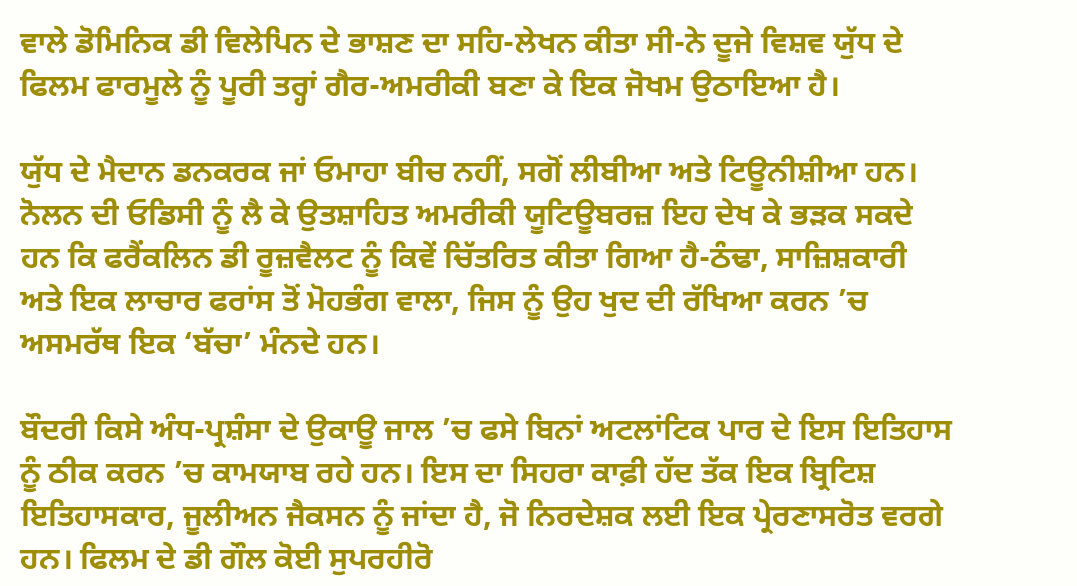ਵਾਲੇ ਡੋਮਿਨਿਕ ਡੀ ਵਿਲੇਪਿਨ ਦੇ ਭਾਸ਼ਣ ਦਾ ਸਹਿ-ਲੇਖਨ ਕੀਤਾ ਸੀ-ਨੇ ਦੂਜੇ ਵਿਸ਼ਵ ਯੁੱਧ ਦੇ ਫਿਲਮ ਫਾਰਮੂਲੇ ਨੂੰ ਪੂਰੀ ਤਰ੍ਹਾਂ ਗੈਰ-ਅਮਰੀਕੀ ਬਣਾ ਕੇ ਇਕ ਜੋਖਮ ਉਠਾਇਆ ਹੈ।

ਯੁੱਧ ਦੇ ਮੈਦਾਨ ਡਨਕਰਕ ਜਾਂ ਓਮਾਹਾ ਬੀਚ ਨਹੀਂ, ਸਗੋਂ ਲੀਬੀਆ ਅਤੇ ਟਿਊਨੀਸ਼ੀਆ ਹਨ। ਨੋਲਨ ਦੀ ਓਡਿਸੀ ਨੂੰ ਲੈ ਕੇ ਉਤਸ਼ਾਹਿਤ ਅਮਰੀਕੀ ਯੂਟਿਊਬਰਜ਼ ਇਹ ਦੇਖ ਕੇ ਭੜਕ ਸਕਦੇ ਹਨ ਕਿ ਫਰੈਂਕਲਿਨ ਡੀ ਰੂਜ਼ਵੈਲਟ ਨੂੰ ਕਿਵੇਂ ਚਿੱਤਰਿਤ ਕੀਤਾ ਗਿਆ ਹੈ-ਠੰਢਾ, ਸਾਜ਼ਿਸ਼ਕਾਰੀ ਅਤੇ ਇਕ ਲਾਚਾਰ ਫਰਾਂਸ ਤੋਂ ਮੋਹਭੰਗ ਵਾਲਾ, ਜਿਸ ਨੂੰ ਉਹ ਖੁਦ ਦੀ ਰੱਖਿਆ ਕਰਨ ’ਚ ਅਸਮਰੱਥ ਇਕ ‘ਬੱਚਾ’ ਮੰਨਦੇ ਹਨ।

ਬੌਦਰੀ ਕਿਸੇ ਅੰਧ-ਪ੍ਰਸ਼ੰਸਾ ਦੇ ਉਕਾਊ ਜਾਲ ’ਚ ਫਸੇ ਬਿਨਾਂ ਅਟਲਾਂਟਿਕ ਪਾਰ ਦੇ ਇਸ ਇਤਿਹਾਸ ਨੂੰ ਠੀਕ ਕਰਨ ’ਚ ਕਾਮਯਾਬ ਰਹੇ ਹਨ। ਇਸ ਦਾ ਸਿਹਰਾ ਕਾਫ਼ੀ ਹੱਦ ਤੱਕ ਇਕ ਬ੍ਰਿਟਿਸ਼ ਇਤਿਹਾਸਕਾਰ, ਜੂਲੀਅਨ ਜੈਕਸਨ ਨੂੰ ਜਾਂਦਾ ਹੈ, ਜੋ ਨਿਰਦੇਸ਼ਕ ਲਈ ਇਕ ਪ੍ਰੇਰਣਾਸਰੋਤ ਵਰਗੇ ਹਨ। ਫਿਲਮ ਦੇ ਡੀ ਗੌਲ ਕੋਈ ਸੁਪਰਹੀਰੋ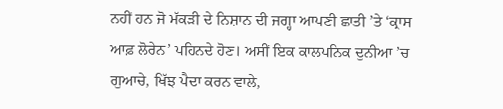ਨਹੀਂ ਹਨ ਜੋ ਮੱਕੜੀ ਦੇ ਨਿਸ਼ਾਨ ਦੀ ਜਗ੍ਹਾ ਆਪਣੀ ਛਾਤੀ ’ਤੇ ‘ਕ੍ਰਾਸ ਆਫ਼ ਲੋਰੇਨ’ ਪਹਿਨਦੇ ਹੋਣ। ਅਸੀਂ ਇਕ ਕਾਲਪਨਿਕ ਦੁਨੀਆ ’ਚ ਗੁਆਚੇ, ਖਿੱਝ ਪੈਦਾ ਕਰਨ ਵਾਲੇ,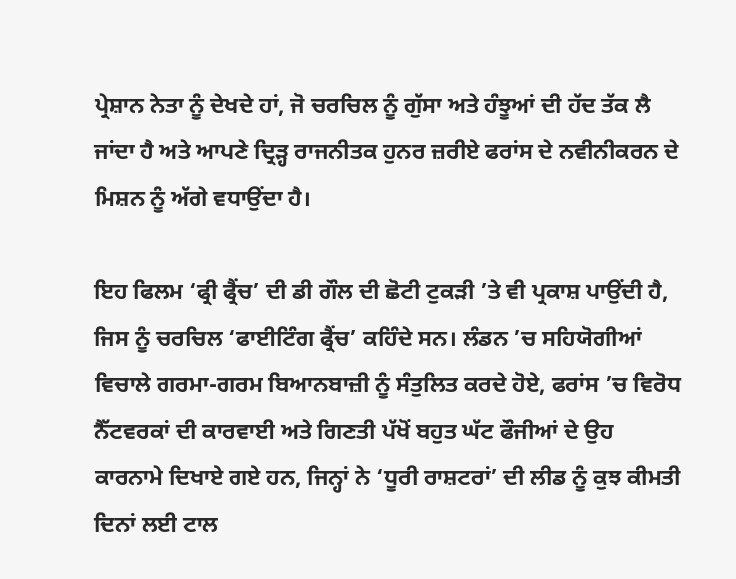ਪ੍ਰੇਸ਼ਾਨ ਨੇਤਾ ਨੂੰ ਦੇਖਦੇ ਹਾਂ, ਜੋ ਚਰਚਿਲ ਨੂੰ ਗੁੱਸਾ ਅਤੇ ਹੰਝੂਆਂ ਦੀ ਹੱਦ ਤੱਕ ਲੈ ਜਾਂਦਾ ਹੈ ਅਤੇ ਆਪਣੇ ਦ੍ਰਿੜ੍ਹ ਰਾਜਨੀਤਕ ਹੁਨਰ ਜ਼ਰੀਏ ਫਰਾਂਸ ਦੇ ਨਵੀਨੀਕਰਨ ਦੇ ਮਿਸ਼ਨ ਨੂੰ ਅੱਗੇ ਵਧਾਉਂਦਾ ਹੈ।

ਇਹ ਫਿਲਮ ‘ਫ੍ਰੀ ਫ੍ਰੈਂਚ’ ਦੀ ਡੀ ਗੌਲ ਦੀ ਛੋਟੀ ਟੁਕੜੀ ’ਤੇ ਵੀ ਪ੍ਰਕਾਸ਼ ਪਾਉਂਦੀ ਹੈ, ਜਿਸ ਨੂੰ ਚਰਚਿਲ ‘ਫਾਈਟਿੰਗ ਫ੍ਰੈਂਚ’ ਕਹਿੰਦੇ ਸਨ। ਲੰਡਨ ’ਚ ਸਹਿਯੋਗੀਆਂ ਵਿਚਾਲੇ ਗਰਮਾ-ਗਰਮ ਬਿਆਨਬਾਜ਼ੀ ਨੂੰ ਸੰਤੁਲਿਤ ਕਰਦੇ ਹੋਏ, ਫਰਾਂਸ ’ਚ ਵਿਰੋਧ ਨੈੱਟਵਰਕਾਂ ਦੀ ਕਾਰਵਾਈ ਅਤੇ ਗਿਣਤੀ ਪੱਖੋਂ ਬਹੁਤ ਘੱਟ ਫੌਜੀਆਂ ਦੇ ਉਹ ਕਾਰਨਾਮੇ ਦਿਖਾਏ ਗਏ ਹਨ, ਜਿਨ੍ਹਾਂ ਨੇ ‘ਧੂਰੀ ਰਾਸ਼ਟਰਾਂ’ ਦੀ ਲੀਡ ਨੂੰ ਕੁਝ ਕੀਮਤੀ ਦਿਨਾਂ ਲਈ ਟਾਲ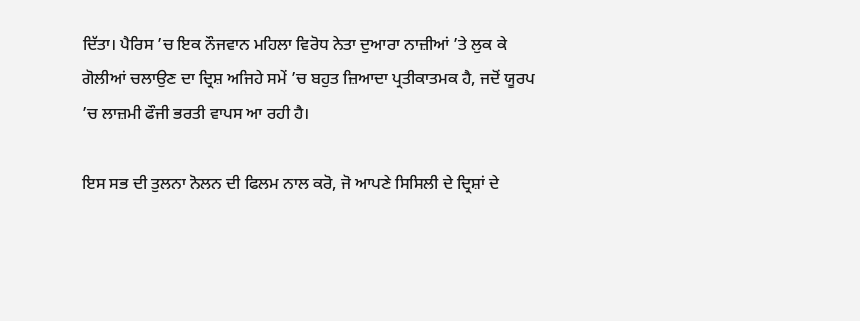ਦਿੱਤਾ। ਪੈਰਿਸ ’ਚ ਇਕ ਨੌਜਵਾਨ ਮਹਿਲਾ ਵਿਰੋਧ ਨੇਤਾ ਦੁਆਰਾ ਨਾਜ਼ੀਆਂ ’ਤੇ ਲੁਕ ਕੇ ਗੋਲੀਆਂ ਚਲਾਉਣ ਦਾ ਦ੍ਰਿਸ਼ ਅਜਿਹੇ ਸਮੇਂ ’ਚ ਬਹੁਤ ਜ਼ਿਆਦਾ ਪ੍ਰਤੀਕਾਤਮਕ ਹੈ, ਜਦੋਂ ਯੂਰਪ ’ਚ ਲਾਜ਼ਮੀ ਫੌਜੀ ਭਰਤੀ ਵਾਪਸ ਆ ਰਹੀ ਹੈ।

ਇਸ ਸਭ ਦੀ ਤੁਲਨਾ ਨੋਲਨ ਦੀ ਫਿਲਮ ਨਾਲ ਕਰੋ, ਜੋ ਆਪਣੇ ਸਿਸਿਲੀ ਦੇ ਦ੍ਰਿਸ਼ਾਂ ਦੇ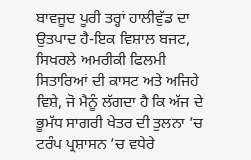ਬਾਵਜੂਦ ਪੂਰੀ ਤਰ੍ਹਾਂ ਹਾਲੀਵੁੱਡ ਦਾ ਉਤਪਾਦ ਹੈ-ਇਕ ਵਿਸ਼ਾਲ ਬਜਟ, ਸਿਖਰਲੇ ਅਮਰੀਕੀ ਫਿਲਮੀ ਸਿਤਾਰਿਆਂ ਦੀ ਕਾਸਟ ਅਤੇ ਅਜਿਹੇ ਵਿਸ਼ੇ, ਜੋ ਮੈਨੂੰ ਲੱਗਦਾ ਹੈ ਕਿ ਅੱਜ ਦੇ ਭੂਮੱਧ ਸਾਗਰੀ ਖੇਤਰ ਦੀ ਤੁਲਨਾ ’ਚ ਟਰੰਪ ਪ੍ਰਸ਼ਾਸਨ ’ਚ ਵਧੇਰੇ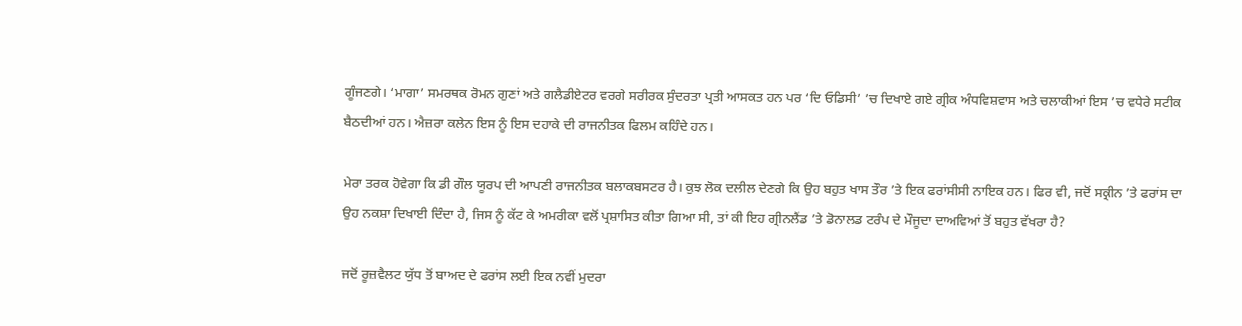ਗੂੰਜਣਗੇ। ‘ਮਾਗਾ’ ਸਮਰਥਕ ਰੋਮਨ ਗੁਣਾਂ ਅਤੇ ਗਲੈਡੀਏਟਰ ਵਰਗੇ ਸਰੀਰਕ ਸੁੰਦਰਤਾ ਪ੍ਰਤੀ ਆਸਕਤ ਹਨ ਪਰ ‘ਦਿ ਓਡਿਸੀ’ ’ਚ ਦਿਖਾਏ ਗਏ ਗ੍ਰੀਕ ਅੰਧਵਿਸ਼ਵਾਸ ਅਤੇ ਚਲਾਕੀਆਂ ਇਸ ’ਚ ਵਧੇਰੇ ਸਟੀਕ ਬੈਠਦੀਆਂ ਹਨ। ਐਜ਼ਰਾ ਕਲੇਨ ਇਸ ਨੂੰ ਇਸ ਦਹਾਕੇ ਦੀ ਰਾਜਨੀਤਕ ਫਿਲਮ ਕਹਿੰਦੇ ਹਨ।

ਮੇਰਾ ਤਰਕ ਹੋਵੇਗਾ ਕਿ ਡੀ ਗੌਲ ਯੂਰਪ ਦੀ ਆਪਣੀ ਰਾਜਨੀਤਕ ਬਲਾਕਬਸਟਰ ਹੈ। ਕੁਝ ਲੋਕ ਦਲੀਲ ਦੇਣਗੇ ਕਿ ਉਹ ਬਹੁਤ ਖਾਸ ਤੌਰ ’ਤੇ ਇਕ ਫਰਾਂਸੀਸੀ ਨਾਇਕ ਹਨ। ਫਿਰ ਵੀ, ਜਦੋਂ ਸਕ੍ਰੀਨ ’ਤੇ ਫਰਾਂਸ ਦਾ ਉਹ ਨਕਸ਼ਾ ਦਿਖਾਈ ਦਿੰਦਾ ਹੈ, ਜਿਸ ਨੂੰ ਕੱਟ ਕੇ ਅਮਰੀਕਾ ਵਲੋਂ ਪ੍ਰਸ਼ਾਸਿਤ ਕੀਤਾ ਗਿਆ ਸੀ, ਤਾਂ ਕੀ ਇਹ ਗ੍ਰੀਨਲੈਂਡ ’ਤੇ ਡੋਨਾਲਡ ਟਰੰਪ ਦੇ ਮੌਜੂਦਾ ਦਾਅਵਿਆਂ ਤੋਂ ਬਹੁਤ ਵੱਖਰਾ ਹੈ?

ਜਦੋਂ ਰੂਜ਼ਵੈਲਟ ਯੁੱਧ ਤੋਂ ਬਾਅਦ ਦੇ ਫਰਾਂਸ ਲਈ ਇਕ ਨਵੀਂ ਮੁਦਰਾ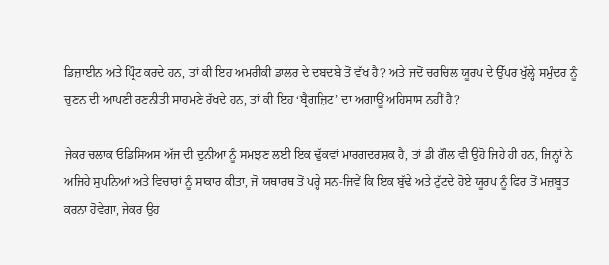ਡਿਜ਼ਾਈਨ ਅਤੇ ਪ੍ਰਿੰਟ ਕਰਦੇ ਹਨ, ਤਾਂ ਕੀ ਇਹ ਅਮਰੀਕੀ ਡਾਲਰ ਦੇ ਦਬਦਬੇ ਤੋਂ ਵੱਖ ਹੈ? ਅਤੇ ਜਦੋਂ ਚਰਚਿਲ ਯੂਰਪ ਦੇ ਉੱਪਰ ਖੁੱਲ੍ਹੇ ਸਮੁੰਦਰ ਨੂੰ ਚੁਣਨ ਦੀ ਆਪਣੀ ਰਣਨੀਤੀ ਸਾਹਮਣੇ ਰੱਖਦੇ ਹਨ, ਤਾਂ ਕੀ ਇਹ ‘ਬ੍ਰੈਗਜ਼ਿਟ’ ਦਾ ਅਗਾਊਂ ਅਹਿਸਾਸ ਨਹੀਂ ਹੈ?

ਜੇਕਰ ਚਲਾਕ ਓਡਿਸਿਅਸ ਅੱਜ ਦੀ ਦੁਨੀਆ ਨੂੰ ਸਮਝਣ ਲਈ ਇਕ ਢੁੱਕਵਾਂ ਮਾਰਗਦਰਸ਼ਕ ਹੈ, ਤਾਂ ਡੀ ਗੌਲ ਵੀ ਉਹੋ ਜਿਹੇ ਹੀ ਹਨ, ਜਿਨ੍ਹਾਂ ਨੇ ਅਜਿਹੇ ਸੁਪਨਿਆਂ ਅਤੇ ਵਿਚਾਰਾਂ ਨੂੰ ਸਾਕਾਰ ਕੀਤਾ, ਜੋ ਯਥਾਰਥ ਤੋਂ ਪਰ੍ਹੇ ਸਨ-ਜਿਵੇਂ ਕਿ ਇਕ ਬੁੱਢੇ ਅਤੇ ਟੁੱਟਦੇ ਹੋਏ ਯੂਰਪ ਨੂੰ ਫਿਰ ਤੋਂ ਮਜ਼ਬੂਤ ਕਰਨਾ ਹੋਵੇਗਾ, ਜੇਕਰ ਉਹ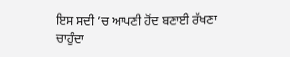ਇਸ ਸਦੀ ’ਚ ਆਪਣੀ ਹੋਂਦ ਬਣਾਈ ਰੱਖਣਾ ਚਾਹੁੰਦਾ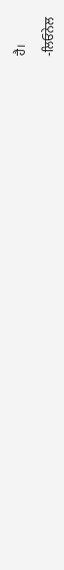ਹੈ।

-ਲਿਓਨੇਲ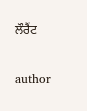ਲੌਰੈਂਟ


author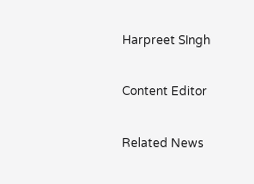Harpreet SIngh

Content Editor

Related News